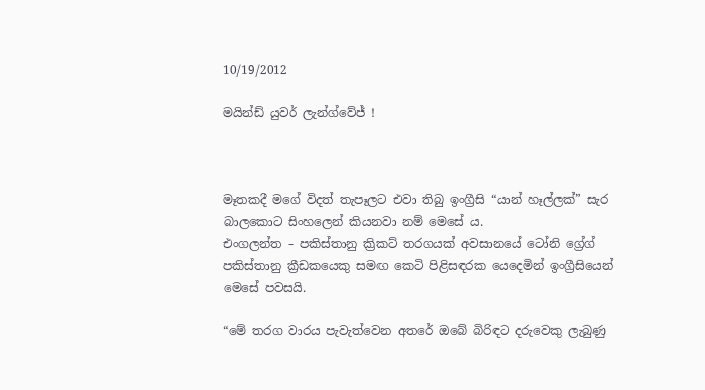10/19/2012

මයින්ඩ් යුවර් ලැන්ග්වේජ් !



මෑතකදී මගේ විදත් තැපෑලට එවා තිබු ඉංග්‍රීසි “යාන් හෑල්ලක්” සැර බාලකොට සිංහලෙන් කියනවා නම් මෙසේ ය.
එංගලන්ත – පකිස්තානු ක්‍රිකට් තරගයක් අවසානයේ ටෝනි ග්‍රේග් පකිස්තානු ක්‍රීඩකයෙකු සමඟ කෙටි පිළිසඳරක යෙදෙමින් ඉංග්‍රීසියෙන් මෙසේ පවසයි.

“මේ තරග වාරය පැවැත්වෙන අතරේ ඔබේ බිරිඳට දරුවෙකු ලැබුණු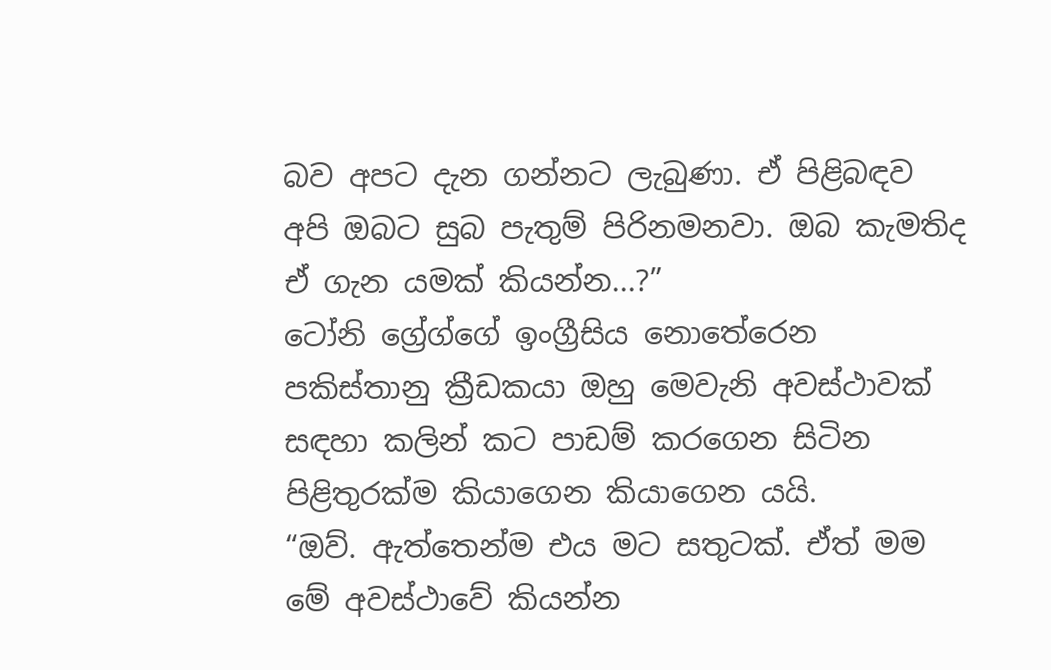බව අපට දැන ගන්නට ලැබුණා. ඒ පිළිබඳව අපි ඔබට සුබ පැතුම් පිරිනමනවා. ඔබ කැමතිද ඒ ගැන යමක් කියන්න...?”
ටෝනි ග්‍රේග්ගේ ඉංග්‍රීසිය නොතේරෙන පකිස්තානු ක්‍රීඩකයා ඔහු මෙවැනි අවස්ථාවක් සඳහා කලින් කට පාඩම් කරගෙන සිටින පිළිතුරක්ම කියාගෙන කියාගෙන යයි.
“ඔව්. ඇත්තෙන්ම එය මට සතුටක්. ඒත් මම මේ අවස්ථාවේ කියන්න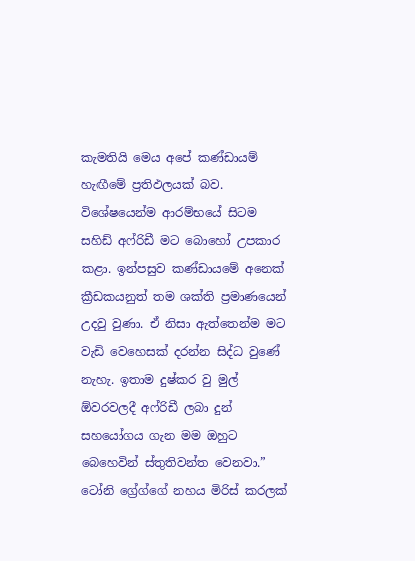කැමතියි මෙය අපේ කණ්ඩායම් හැඟීමේ ප්‍රතිඵලයක් බව. විශේෂයෙන්ම ආරම්භයේ සිටම සහිඩ් අෆ්රිඩී මට බොහෝ උපකාර කළා. ඉන්පසුව කණ්ඩායමේ අනෙක් ක්‍රීඩකයනුත් තම ශක්ති ප්‍රමාණයෙන් උදවු වුණා. ඒ නිසා ඇත්තෙන්ම මට වැඩි වෙහෙසක් දරන්න සිද්ධ වුණේ නැහැ. ඉතාම දුෂ්කර වු මුල් ඕවරවලදී අෆ්රිඩී ලබා දුන් සහයෝගය ගැන මම ඔහුට බෙහෙවින් ස්තුතිවන්ත වෙනවා.”
ටෝනි ග්‍රේග්ගේ නහය මිරිස් කරලක්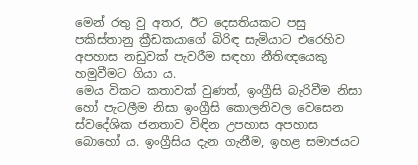මෙන් රතු වු අතර, ඊට දෙසතියකට පසු පකිස්තානු ක්‍රීඩකයාගේ බිරිඳ සැමියාට එරෙහිව අපහාස නඩුවක් පැවරීම සඳහා නීතිඥයෙකු හමුවීමට ගියා ය.
මෙය විකට කතාවක් වුණත්, ඉංග්‍රීසි බැරිවීම නිසා හෝ පැටලීම නිසා ඉංග්‍රීසි කොලනිවල වෙසෙන ස්වදේශික ජනතාව විඳින උපහාස අපහාස බොහෝ ය. ඉංග්‍රීසිය දැන ගැනීම, ඉහළ සමාජයට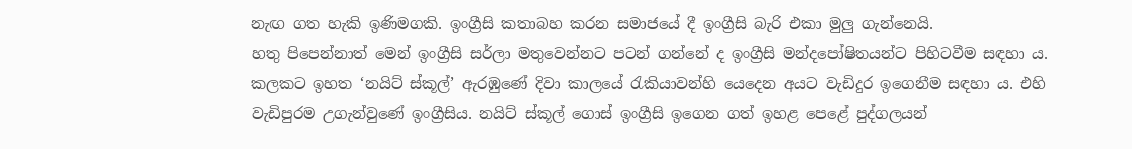නැඟ ගත හැකි ඉණිමගකි. ඉංග්‍රීසි කතාබහ කරන සමාජයේ දී ඉංග්‍රීසි බැරි එකා මුලු ගැන්නෙයි.
හතු පිපෙන්නාත් මෙන් ඉංග්‍රීසි සර්ලා මතුවෙන්නට පටන් ගන්නේ ද ඉංග්‍රීසි මන්දපෝෂිතයන්ට පිහිටවීම සඳහා ය.
කලකට ඉහත ‘නයිට් ස්කූල්’ ඇරඹුණේ දිවා කාලයේ රැකියාවන්හි යෙදෙන අයට වැඩිදුර ඉගෙනීම සඳහා ය. එහි වැඩිපුරම උගැන්වුණේ ඉංග්‍රීසිය. නයිට් ස්කූල් ගොස් ඉංග්‍රීසි ඉගෙන ගත් ඉහළ පෙළේ පුද්ගලයන්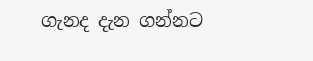ගැනද දැන ගන්නට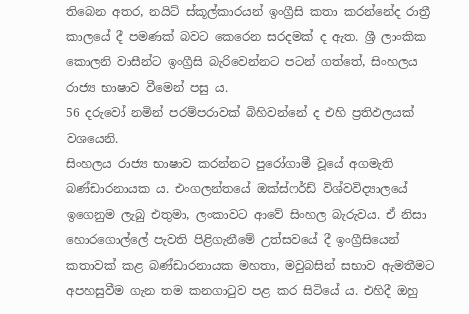තිබෙන අතර, නයිට් ස්කූල්කාරයන් ඉංග්‍රීසි කතා කරන්නේද රාත්‍රී කාලයේ දී පමණක් බවට කෙරෙන සරදමක් ද ඇත. ශ්‍රී ලාංකික කොලනි වාසීන්ට ඉංග්‍රීසි බැරිවෙන්නට පටන් ගත්තේ, සිංහලය රාජ්‍ය භාෂාව වීමෙන් පසු ය.
56 දරුවෝ නමින් පරම්පරාවක් බිහිවන්නේ ද එහි ප්‍රතිඵලයක් වශයෙනි.
සිංහලය රාජ්‍ය භාෂාව කරන්නට පුරෝගාමී වූයේ අගමැති බණ්ඩාරනායක ය. එංගලන්තයේ ඔක්ස්ෆර්ඩ් විශ්වවිද්‍යාලයේ ඉගෙනුම ලැබු එතුමා, ලංකාවට ආවේ සිංහල බැරුවය. ඒ නිසා හොරගොල්ලේ පැවති පිළිගැනීමේ උත්සවයේ දී ඉංග්‍රීසියෙන් කතාවක් කළ බණ්ඩාරනායක මහතා, මවුබසින් සභාව ඇමතීමට අපහසුවීම ගැන තම කනගාටුව පළ කර සිටියේ ය. එහිදී ඔහු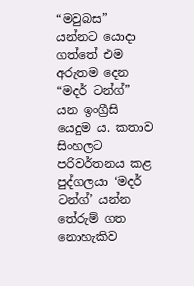“මවුබස” යන්නට යොදා ගත්තේ එම අරුතම දෙන “මදර් ටන්ග්” යන ඉංග්‍රීසි යෙදුම ය. කතාව සිංහලට පරිවර්තනය කළ පුද්ගලයා ‘මදර් ටන්ග්’ යන්න තේරුම් ගත නොහැකිව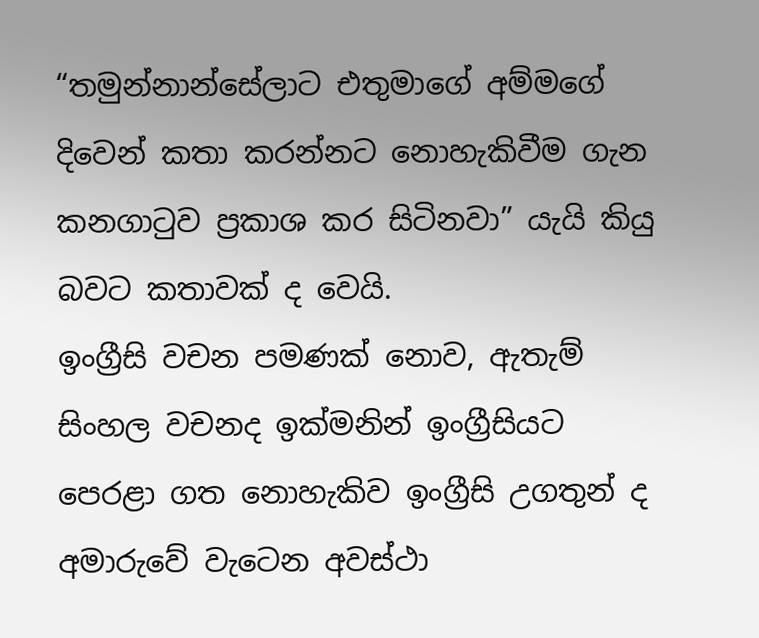“තමුන්නාන්සේලාට එතුමාගේ අම්මගේ දිවෙන් කතා කරන්නට නොහැකිවීම ගැන කනගාටුව ප්‍රකාශ කර සිටිනවා” යැයි කියු බවට කතාවක් ද වෙයි.
ඉංග්‍රීසි වචන පමණක් නොව, ඇතැම් සිංහල වචනද ඉක්මනින් ඉංග්‍රීසියට පෙරළා ගත නොහැකිව ඉංග්‍රීසි උගතුන් ද අමාරුවේ වැටෙන අවස්ථා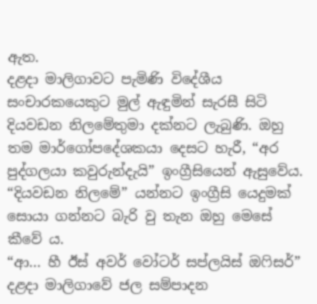ඇත.
දළදා මාලිගාවට පැමිණි විදේශීය සංචාරකයෙකුට මුල් ඇඳුමින් සැරසී සිටි දියවඩන නිලමේතුමා දක්නට ලැබුණි. ඔහු තම මාර්ගෝපදේශකයා දෙසට හැරී, “අර පුද්ගලයා කවුරුන්දැයි” ඉංග්‍රීසියෙන් ඇසුවේය. “දියවඩන නිලමේ” යන්නට ඉංග්‍රීසි යෙදුමක් සොයා ගන්නට බැරි වු තැන ඔහු මෙසේ කීවේ ය.
“ආ... හී ඊස් අවර් වෝටර් සප්ලයිස් ඔෆිසර්” දළදා මාලිගාවේ ජල සම්පාදන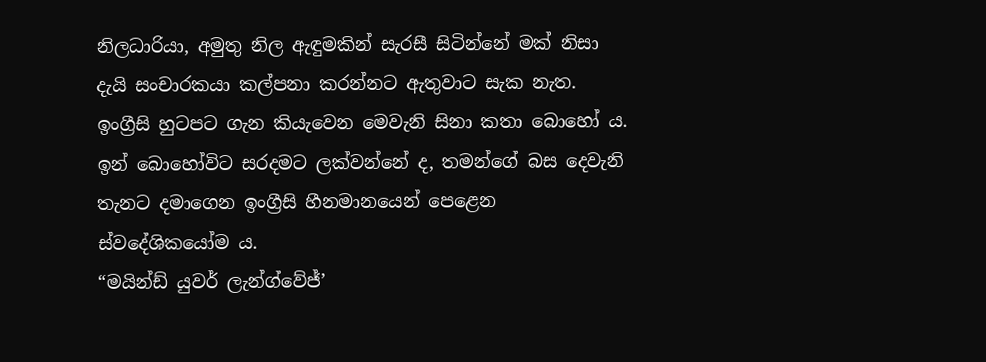නිලධාරියා, අමුතු නිල ඇඳුමකින් සැරසී සිටින්නේ මක් නිසා දැයි සංචාරකයා කල්පනා කරන්නට ඇතුවාට සැක නැත. ඉංග්‍රීසි හුටපට ගැන කියැවෙන මෙවැනි සිනා කතා බොහෝ ය. ඉන් බොහෝවිට සරදමට ලක්වන්නේ ද, තමන්ගේ බස දෙවැනි තැනට දමාගෙන ඉංග්‍රීසි හීනමානයෙන් පෙළෙන ස්වදේශිකයෝම ය.
“මයින්ඩ් යුවර් ලැන්ග්වේජ්’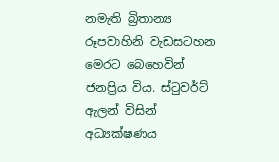නමැති බ්‍රිතාන්‍ය රූපවාහිනි වැඩසටහන මෙරට බෙහෙවින් ජනප්‍රිය විය. ස්ටුවර්ට් ඇලන් විසින් අධ්‍යක්ෂණය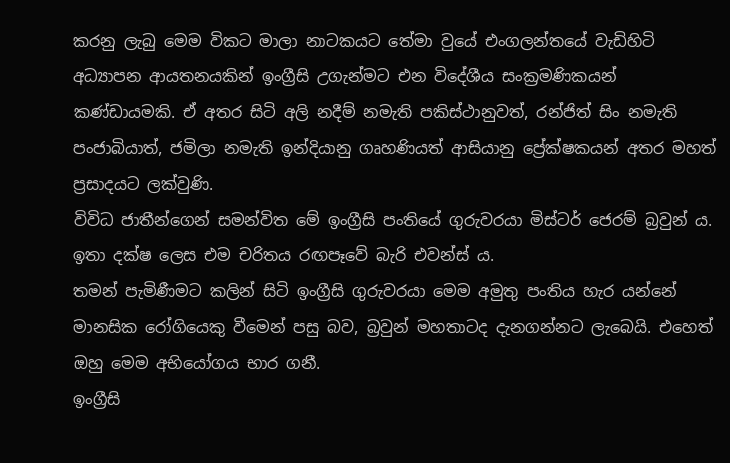කරනු ලැබු මෙම විකට මාලා නාටකයට තේමා වුයේ එංගලන්තයේ වැඩිහිටි අධ්‍යාපන ආයතනයකින් ඉංග්‍රීසි උගැන්මට එන විදේශීය සංක්‍රමණිකයන් කණ්ඩායමකි. ඒ අතර සිටි අලි නදීම් නමැති පකිස්ථානුවත්, රන්ජිත් සිං නමැති පංජාබියාත්, ජමිලා නමැති ඉන්දියානු ගෘහණියත් ආසියානු ප්‍රේක්ෂකයන් අතර මහත් ප්‍රසාදයට ලක්වුණි.
විවිධ ජාතීන්ගෙන් සමන්විත මේ ඉංග්‍රීසි පංතියේ ගුරුවරයා මිස්ටර් ජෙරම් බ්‍රවුන් ය. ඉතා දක්ෂ ලෙස එම චරිතය රඟපෑවේ බැරි එවන්ස් ය.
තමන් පැමිණීමට කලින් සිටි ඉංග්‍රීසි ගුරුවරයා මෙම අමුතු පංතිය හැර යන්නේ මානසික රෝගියෙකු වීමෙන් පසු බව, බ්‍රවුන් මහතාටද දැනගන්නට ලැබෙයි. එහෙත් ඔහු මෙම අභියෝගය භාර ගනී.
ඉංග්‍රීසි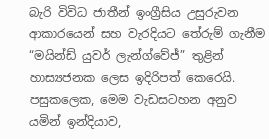බැරි විවිධ ජාතීන් ඉංග්‍රීසිය උසුරුවන ආකාරයෙන් සහ වැරදියට තේරුම් ගැනීම “මයින්ඩ් යුවර් ලැන්ග්වේජ්” තුළින් හාස්‍යජනක ලෙස ඉදිරිපත් කෙරෙයි.
පසුකලෙක, මෙම වැඩසටහන අනුව යමින් ඉන්දියාව,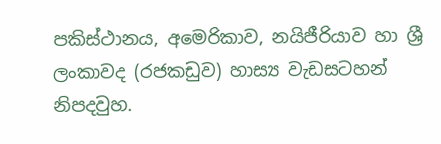පකිස්ථානය, අමෙරිකාව, නයිජීරියාව හා ශ්‍රී ලංකාවද (රජකඩුව) හාස්‍ය වැඩසටහන් නිපදවුහ.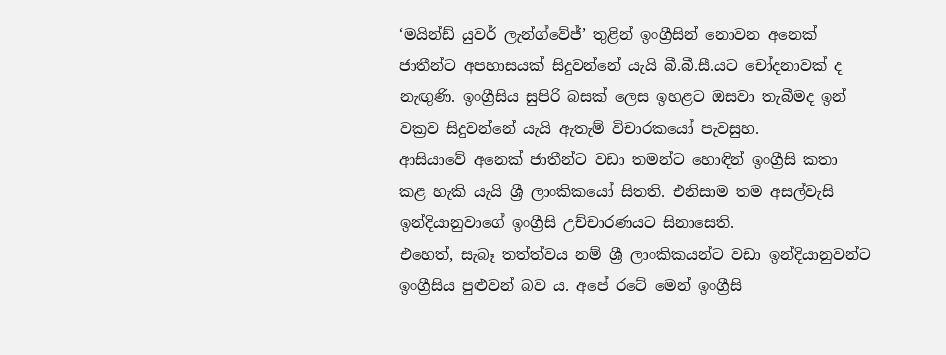‘මයින්ඩ් යුවර් ලැන්ග්වේජ්’ තුළින් ඉංග්‍රීසින් නොවන අනෙක් ජාතීන්ට අපහාසයක් සිදුවන්නේ යැයි බී.බී.සී.යට චෝදනාවක් ද නැඟුණි. ඉංග්‍රීසිය සුපිරි බසක් ලෙස ඉහළට ඔසවා තැබීමද ඉන් වක්‍රව සිදුවන්නේ යැයි ඇතැම් විචාරකයෝ පැවසුහ.
ආසියාවේ අනෙක් ජාතීන්ට වඩා තමන්ට හොඳින් ඉංග්‍රීසි කතා කළ හැකි යැයි ශ්‍රී ලාංකිකයෝ සිතති. එනිසාම තම අසල්වැසි ඉන්දියානුවාගේ ඉංග්‍රීසි උච්චාරණයට සිනාසෙති.
එහෙත්, සැබෑ තත්ත්වය නම් ශ්‍රී ලාංකිකයන්ට වඩා ඉන්දියානුවන්ට ඉංග්‍රීසිය පුළුවන් බව ය. අපේ රටේ මෙන් ඉංග්‍රීසි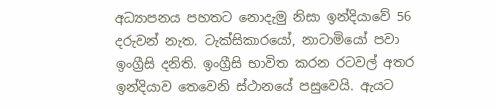අධ්‍යාපනය පහතට නොදැමු නිසා ඉන්දියාවේ 56 දරුවන් නැත. ටැක්සිකාරයෝ, නාටාමියෝ පවා ඉංග්‍රීසි දනිති. ඉංග්‍රීසි භාවිත කරන රටවල් අතර ඉන්දියාව තෙවෙනි ස්ථානයේ පසුවෙයි. ඇයට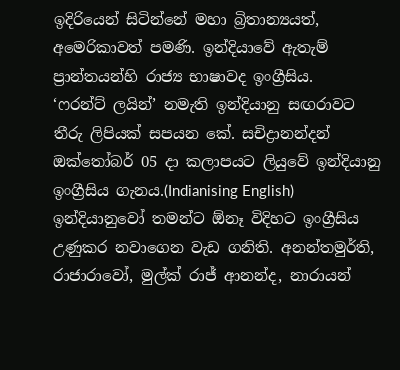ඉදිරියෙන් සිටින්නේ මහා බ්‍රිතාන්‍යයත්, අමෙරිකාවත් පමණි. ඉන්දියාවේ ඇතැම් ප්‍රාන්තයන්හි රාජ්‍ය භාෂාවද ඉංග්‍රීසිය.
‘ෆරන්ට් ලයින්’ නමැති ඉන්දියානු සඟරාවට තීරු ලිපියක් සපයන කේ. සචිද්‍රානන්දන් ඔක්තෝබර් 05 දා කලාපයට ලියුවේ ඉන්දියානු ඉංග්‍රීසිය ගැනය.(Indianising English) ඉන්දියානුවෝ තමන්ට ඕනෑ විදිහට ඉංග්‍රීසිය උණුකර නවාගෙන වැඩ ගනිති. අනන්තමුර්ති, රාජාරාවෝ, මුල්ක් රාජ් ආනන්ද, නාරායන්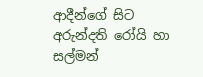ආදීන්ගේ සිට අරුන්දති රෝයි හා සල්මන්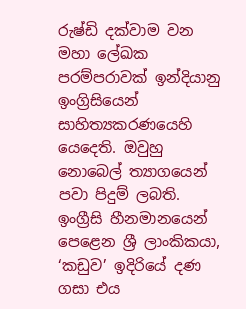රුෂ්ඩි දක්වාම වන මහා ලේඛක පරම්පරාවක් ඉන්දියානු ඉංග්‍රිසියෙන් සාහිත්‍යකරණයෙහි යෙදෙති. ඔවුහු නොබෙල් ත්‍යාගයෙන් පවා පිදුම් ලබති.
ඉංග්‍රීසි හීනමානයෙන් පෙළෙන ශ්‍රී ලාංකිකයා, ‘කඩුව’ ඉදිරියේ දණ ගසා එය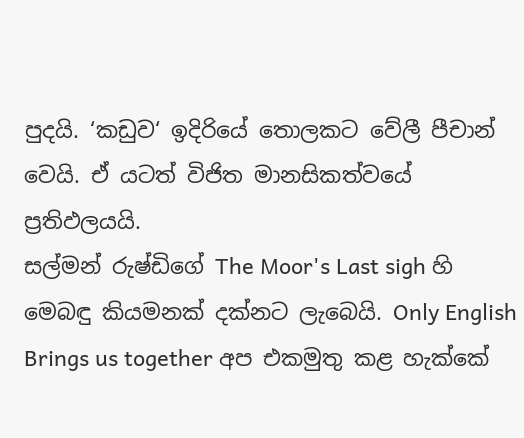පුදයි. ‘කඩුව‘ ඉදිරියේ තොලකට වේලී පීචාන් වෙයි. ඒ යටත් විජිත මානසිකත්වයේ ප්‍රතිඵලයයි.
සල්මන් රුෂ්ඩිගේ The Moor's Last sigh හි මෙබඳු කියමනක් දක්නට ලැබෙයි. Only English Brings us together අප එකමුතු කළ හැක්කේ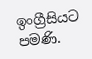ඉංග්‍රීසියට පමණි.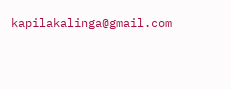kapilakalinga@gmail.com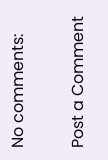No comments:

Post a Comment